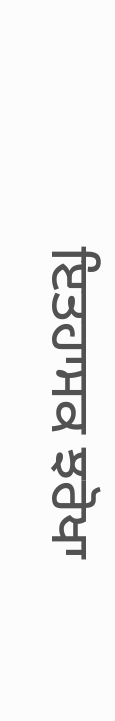ਇਤਹਾਸਕ ਝਰੋਖਾ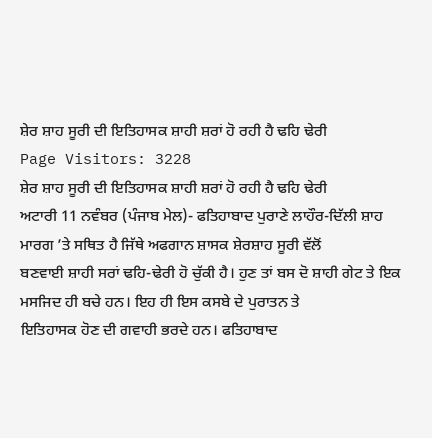ਸ਼ੇਰ ਸ਼ਾਹ ਸੂਰੀ ਦੀ ਇਤਿਹਾਸਕ ਸ਼ਾਹੀ ਸ਼ਰਾਂ ਹੋ ਰਹੀ ਹੈ ਢਹਿ ਢੇਰੀ
Page Visitors: 3228
ਸ਼ੇਰ ਸ਼ਾਹ ਸੂਰੀ ਦੀ ਇਤਿਹਾਸਕ ਸ਼ਾਹੀ ਸ਼ਰਾਂ ਹੋ ਰਹੀ ਹੈ ਢਹਿ ਢੇਰੀ
ਅਟਾਰੀ 11 ਨਵੰਬਰ (ਪੰਜਾਬ ਮੇਲ)- ਫਤਿਹਾਬਾਦ ਪੁਰਾਣੇ ਲਾਹੌਰ-ਦਿੱਲੀ ਸ਼ਾਹ ਮਾਰਗ ’ਤੇ ਸਥਿਤ ਹੈ ਜਿੱਥੇ ਅਫਗਾਨ ਸ਼ਾਸਕ ਸ਼ੇਰਸ਼ਾਹ ਸੂਰੀ ਵੱਲੋਂ
ਬਣਵਾਈ ਸ਼ਾਹੀ ਸਰਾਂ ਢਹਿ-ਢੇਰੀ ਹੋ ਚੁੱਕੀ ਹੈ। ਹੁਣ ਤਾਂ ਬਸ ਦੋ ਸ਼ਾਹੀ ਗੇਟ ਤੇ ਇਕ ਮਸਜਿਦ ਹੀ ਬਚੇ ਹਨ। ਇਹ ਹੀ ਇਸ ਕਸਬੇ ਦੇ ਪੁਰਾਤਨ ਤੇ
ਇਤਿਹਾਸਕ ਹੋਣ ਦੀ ਗਵਾਹੀ ਭਰਦੇ ਹਨ। ਫਤਿਹਾਬਾਦ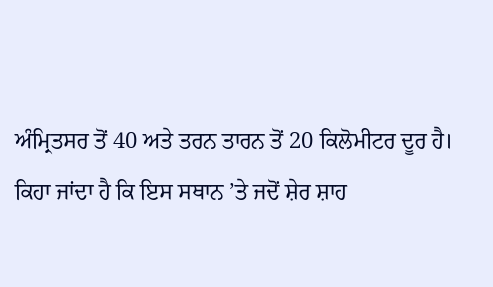ਅੰਮ੍ਰਿਤਸਰ ਤੋਂ 40 ਅਤੇ ਤਰਨ ਤਾਰਨ ਤੋਂ 20 ਕਿਲੋਮੀਟਰ ਦੂਰ ਹੈ।
ਕਿਹਾ ਜਾਂਦਾ ਹੈ ਕਿ ਇਸ ਸਥਾਨ ’ਤੇ ਜਦੋਂ ਸ਼ੇਰ ਸ਼ਾਹ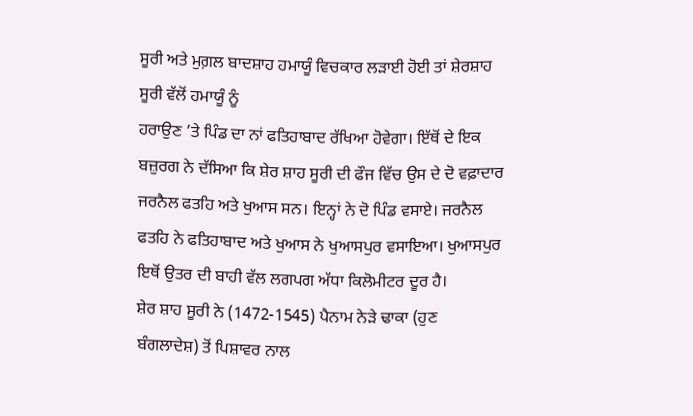ਸੂਰੀ ਅਤੇ ਮੁਗ਼ਲ ਬਾਦਸ਼ਾਹ ਹਮਾਯੂੰ ਵਿਚਕਾਰ ਲੜਾਈ ਹੋਈ ਤਾਂ ਸ਼ੇਰਸ਼ਾਹ ਸੂਰੀ ਵੱਲੋਂ ਹਮਾਯੂੰ ਨੂੰ
ਹਰਾਉਣ ’ਤੇ ਪਿੰਡ ਦਾ ਨਾਂ ਫਤਿਹਾਬਾਦ ਰੱਖਿਆ ਹੋਵੇਗਾ। ਇੱਥੋਂ ਦੇ ਇਕ ਬਜ਼ੁਰਗ ਨੇ ਦੱਸਿਆ ਕਿ ਸ਼ੇਰ ਸ਼ਾਹ ਸੂਰੀ ਦੀ ਫੌਜ ਵਿੱਚ ਉਸ ਦੇ ਦੋ ਵਫ਼ਾਦਾਰ
ਜਰਨੈਲ ਫਤਹਿ ਅਤੇ ਖੁਆਸ ਸਨ। ਇਨ੍ਹਾਂ ਨੇ ਦੋ ਪਿੰਡ ਵਸਾਏ। ਜਰਨੈਲ ਫਤਹਿ ਨੇ ਫਤਿਹਾਬਾਦ ਅਤੇ ਖੁਆਸ ਨੇ ਖੁਆਸਪੁਰ ਵਸਾਇਆ। ਖੁਆਸਪੁਰ
ਇਥੋਂ ਉਤਰ ਦੀ ਬਾਹੀ ਵੱਲ ਲਗਪਗ ਅੱਧਾ ਕਿਲੋਮੀਟਰ ਦੂਰ ਹੈ।
ਸ਼ੇਰ ਸ਼ਾਹ ਸੂਰੀ ਨੇ (1472-1545) ਪੈਨਾਮ ਨੇੜੇ ਢਾਕਾ (ਹੁਣ ਬੰਗਲਾਦੇਸ਼) ਤੋਂ ਪਿਸ਼ਾਵਰ ਨਾਲ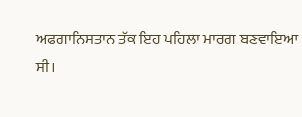ਅਫਗਾਨਿਸਤਾਨ ਤੱਕ ਇਹ ਪਹਿਲਾ ਮਾਰਗ ਬਣਵਾਇਆ
ਸੀ।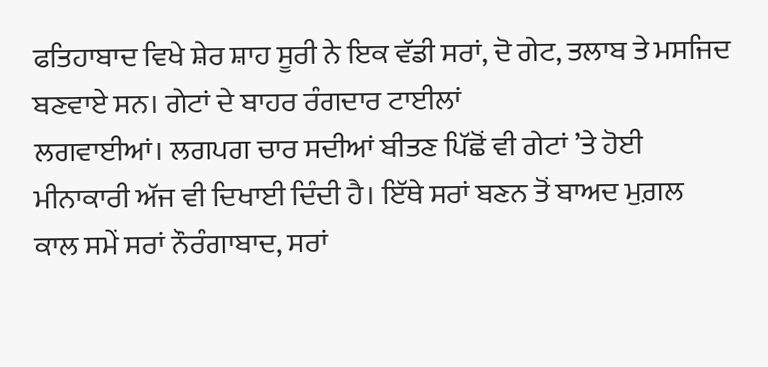ਫਤਿਹਾਬਾਦ ਵਿਖੇ ਸ਼ੇਰ ਸ਼ਾਹ ਸੂਰੀ ਨੇ ਇਕ ਵੱਡੀ ਸਰਾਂ, ਦੋ ਗੇਟ, ਤਲਾਬ ਤੇ ਮਸਜਿਦ ਬਣਵਾਏ ਸਨ। ਗੇਟਾਂ ਦੇ ਬਾਹਰ ਰੰਗਦਾਰ ਟਾਈਲਾਂ
ਲਗਵਾਈਆਂ। ਲਗਪਗ ਚਾਰ ਸਦੀਆਂ ਬੀਤਣ ਪਿੱਛੋਂ ਵੀ ਗੇਟਾਂ ’ਤੇ ਹੋਈ ਮੀਨਾਕਾਰੀ ਅੱਜ ਵੀ ਦਿਖਾਈ ਦਿੰਦੀ ਹੈ। ਇੱਥੇ ਸਰਾਂ ਬਣਨ ਤੋਂ ਬਾਅਦ ਮੁਗ਼ਲ
ਕਾਲ ਸਮੇਂ ਸਰਾਂ ਨੌਰੰਗਾਬਾਦ, ਸਰਾਂ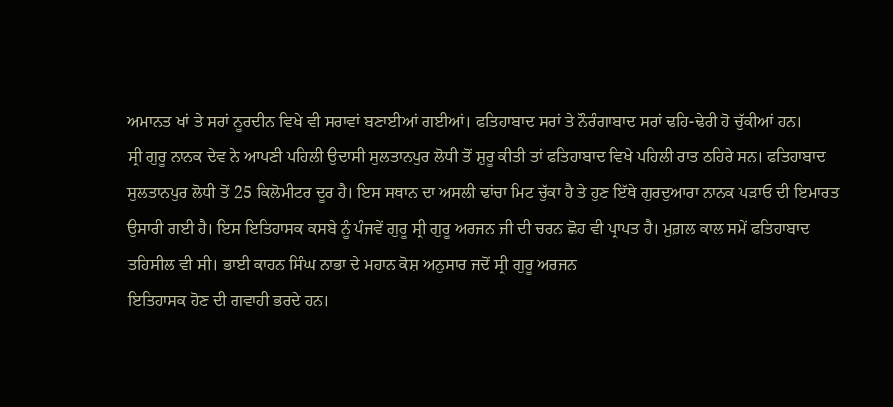ਅਮਾਨਤ ਖਾਂ ਤੇ ਸਰਾਂ ਨੂਰਦੀਨ ਵਿਖੇ ਵੀ ਸਰਾਵਾਂ ਬਣਾਈਆਂ ਗਈਆਂ। ਫਤਿਹਾਬਾਦ ਸਰਾਂ ਤੇ ਨੌਰੰਗਾਬਾਦ ਸਰਾਂ ਢਹਿ-ਢੇਰੀ ਹੋ ਚੁੱਕੀਆਂ ਹਨ।
ਸ੍ਰੀ ਗੁਰੂ ਨਾਨਕ ਦੇਵ ਨੇ ਆਪਣੀ ਪਹਿਲੀ ਉਦਾਸੀ ਸੁਲਤਾਨਪੁਰ ਲੋਧੀ ਤੋਂ ਸ਼ੁਰੂ ਕੀਤੀ ਤਾਂ ਫਤਿਹਾਬਾਦ ਵਿਖੇ ਪਹਿਲੀ ਰਾਤ ਠਹਿਰੇ ਸਨ। ਫਤਿਹਾਬਾਦ ਸੁਲਤਾਨਪੁਰ ਲੋਧੀ ਤੋਂ 25 ਕਿਲੋਮੀਟਰ ਦੂਰ ਹੈ। ਇਸ ਸਥਾਨ ਦਾ ਅਸਲੀ ਢਾਂਚਾ ਮਿਟ ਚੁੱਕਾ ਹੈ ਤੇ ਹੁਣ ਇੱਥੇ ਗੁਰਦੁਆਰਾ ਨਾਨਕ ਪੜਾਓ ਦੀ ਇਮਾਰਤ ਉਸਾਰੀ ਗਈ ਹੈ। ਇਸ ਇਤਿਹਾਸਕ ਕਸਬੇ ਨੂੰ ਪੰਜਵੇਂ ਗੁਰੂ ਸ੍ਰੀ ਗੁਰੂ ਅਰਜਨ ਜੀ ਦੀ ਚਰਨ ਛੋਹ ਵੀ ਪ੍ਰਾਪਤ ਹੈ। ਮੁਗ਼ਲ ਕਾਲ ਸਮੇਂ ਫਤਿਹਾਬਾਦ
ਤਹਿਸੀਲ ਵੀ ਸੀ। ਭਾਈ ਕਾਹਨ ਸਿੰਘ ਨਾਭਾ ਦੇ ਮਹਾਨ ਕੋਸ਼ ਅਨੁਸਾਰ ਜਦੋਂ ਸ੍ਰੀ ਗੁਰੂ ਅਰਜਨ
ਇਤਿਹਾਸਕ ਹੋਣ ਦੀ ਗਵਾਹੀ ਭਰਦੇ ਹਨ।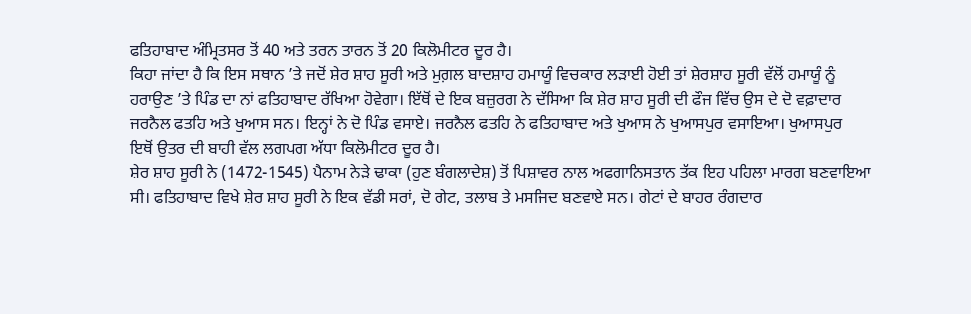ਫਤਿਹਾਬਾਦ ਅੰਮ੍ਰਿਤਸਰ ਤੋਂ 40 ਅਤੇ ਤਰਨ ਤਾਰਨ ਤੋਂ 20 ਕਿਲੋਮੀਟਰ ਦੂਰ ਹੈ।
ਕਿਹਾ ਜਾਂਦਾ ਹੈ ਕਿ ਇਸ ਸਥਾਨ ’ਤੇ ਜਦੋਂ ਸ਼ੇਰ ਸ਼ਾਹ ਸੂਰੀ ਅਤੇ ਮੁਗ਼ਲ ਬਾਦਸ਼ਾਹ ਹਮਾਯੂੰ ਵਿਚਕਾਰ ਲੜਾਈ ਹੋਈ ਤਾਂ ਸ਼ੇਰਸ਼ਾਹ ਸੂਰੀ ਵੱਲੋਂ ਹਮਾਯੂੰ ਨੂੰ
ਹਰਾਉਣ ’ਤੇ ਪਿੰਡ ਦਾ ਨਾਂ ਫਤਿਹਾਬਾਦ ਰੱਖਿਆ ਹੋਵੇਗਾ। ਇੱਥੋਂ ਦੇ ਇਕ ਬਜ਼ੁਰਗ ਨੇ ਦੱਸਿਆ ਕਿ ਸ਼ੇਰ ਸ਼ਾਹ ਸੂਰੀ ਦੀ ਫੌਜ ਵਿੱਚ ਉਸ ਦੇ ਦੋ ਵਫ਼ਾਦਾਰ
ਜਰਨੈਲ ਫਤਹਿ ਅਤੇ ਖੁਆਸ ਸਨ। ਇਨ੍ਹਾਂ ਨੇ ਦੋ ਪਿੰਡ ਵਸਾਏ। ਜਰਨੈਲ ਫਤਹਿ ਨੇ ਫਤਿਹਾਬਾਦ ਅਤੇ ਖੁਆਸ ਨੇ ਖੁਆਸਪੁਰ ਵਸਾਇਆ। ਖੁਆਸਪੁਰ
ਇਥੋਂ ਉਤਰ ਦੀ ਬਾਹੀ ਵੱਲ ਲਗਪਗ ਅੱਧਾ ਕਿਲੋਮੀਟਰ ਦੂਰ ਹੈ।
ਸ਼ੇਰ ਸ਼ਾਹ ਸੂਰੀ ਨੇ (1472-1545) ਪੈਨਾਮ ਨੇੜੇ ਢਾਕਾ (ਹੁਣ ਬੰਗਲਾਦੇਸ਼) ਤੋਂ ਪਿਸ਼ਾਵਰ ਨਾਲ ਅਫਗਾਨਿਸਤਾਨ ਤੱਕ ਇਹ ਪਹਿਲਾ ਮਾਰਗ ਬਣਵਾਇਆ
ਸੀ। ਫਤਿਹਾਬਾਦ ਵਿਖੇ ਸ਼ੇਰ ਸ਼ਾਹ ਸੂਰੀ ਨੇ ਇਕ ਵੱਡੀ ਸਰਾਂ, ਦੋ ਗੇਟ, ਤਲਾਬ ਤੇ ਮਸਜਿਦ ਬਣਵਾਏ ਸਨ। ਗੇਟਾਂ ਦੇ ਬਾਹਰ ਰੰਗਦਾਰ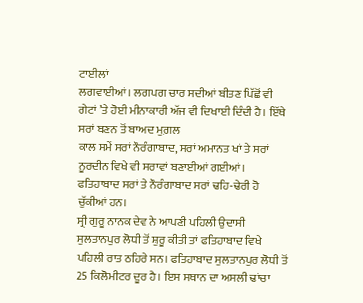ਟਾਈਲਾਂ
ਲਗਵਾਈਆਂ। ਲਗਪਗ ਚਾਰ ਸਦੀਆਂ ਬੀਤਣ ਪਿੱਛੋਂ ਵੀ ਗੇਟਾਂ ’ਤੇ ਹੋਈ ਮੀਨਾਕਾਰੀ ਅੱਜ ਵੀ ਦਿਖਾਈ ਦਿੰਦੀ ਹੈ। ਇੱਥੇ ਸਰਾਂ ਬਣਨ ਤੋਂ ਬਾਅਦ ਮੁਗ਼ਲ
ਕਾਲ ਸਮੇਂ ਸਰਾਂ ਨੌਰੰਗਾਬਾਦ, ਸਰਾਂ ਅਮਾਨਤ ਖਾਂ ਤੇ ਸਰਾਂ ਨੂਰਦੀਨ ਵਿਖੇ ਵੀ ਸਰਾਵਾਂ ਬਣਾਈਆਂ ਗਈਆਂ। ਫਤਿਹਾਬਾਦ ਸਰਾਂ ਤੇ ਨੌਰੰਗਾਬਾਦ ਸਰਾਂ ਢਹਿ-ਢੇਰੀ ਹੋ ਚੁੱਕੀਆਂ ਹਨ।
ਸ੍ਰੀ ਗੁਰੂ ਨਾਨਕ ਦੇਵ ਨੇ ਆਪਣੀ ਪਹਿਲੀ ਉਦਾਸੀ ਸੁਲਤਾਨਪੁਰ ਲੋਧੀ ਤੋਂ ਸ਼ੁਰੂ ਕੀਤੀ ਤਾਂ ਫਤਿਹਾਬਾਦ ਵਿਖੇ ਪਹਿਲੀ ਰਾਤ ਠਹਿਰੇ ਸਨ। ਫਤਿਹਾਬਾਦ ਸੁਲਤਾਨਪੁਰ ਲੋਧੀ ਤੋਂ 25 ਕਿਲੋਮੀਟਰ ਦੂਰ ਹੈ। ਇਸ ਸਥਾਨ ਦਾ ਅਸਲੀ ਢਾਂਚਾ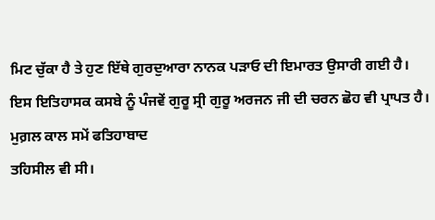ਮਿਟ ਚੁੱਕਾ ਹੈ ਤੇ ਹੁਣ ਇੱਥੇ ਗੁਰਦੁਆਰਾ ਨਾਨਕ ਪੜਾਓ ਦੀ ਇਮਾਰਤ ਉਸਾਰੀ ਗਈ ਹੈ। ਇਸ ਇਤਿਹਾਸਕ ਕਸਬੇ ਨੂੰ ਪੰਜਵੇਂ ਗੁਰੂ ਸ੍ਰੀ ਗੁਰੂ ਅਰਜਨ ਜੀ ਦੀ ਚਰਨ ਛੋਹ ਵੀ ਪ੍ਰਾਪਤ ਹੈ। ਮੁਗ਼ਲ ਕਾਲ ਸਮੇਂ ਫਤਿਹਾਬਾਦ
ਤਹਿਸੀਲ ਵੀ ਸੀ।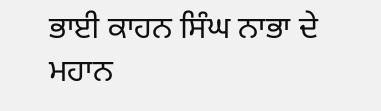ਭਾਈ ਕਾਹਨ ਸਿੰਘ ਨਾਭਾ ਦੇ ਮਹਾਨ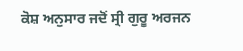ਕੋਸ਼ ਅਨੁਸਾਰ ਜਦੋਂ ਸ੍ਰੀ ਗੁਰੂ ਅਰਜਨ